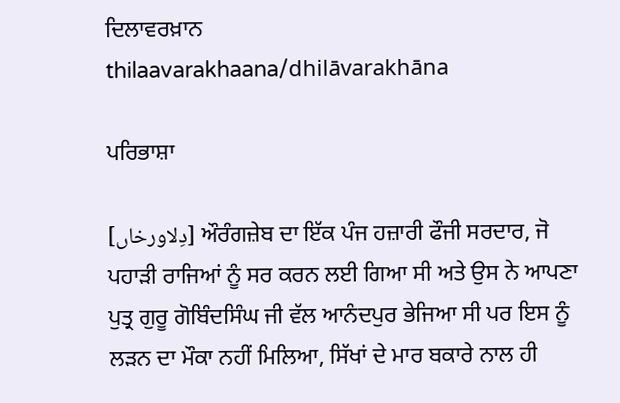ਦਿਲਾਵਰਖ਼ਾਨ
thilaavarakhaana/dhilāvarakhāna

ਪਰਿਭਾਸ਼ਾ

[دِلاورخاں] ਔਰੰਗਜ਼ੇਬ ਦਾ ਇੱਕ ਪੰਜ ਹਜ਼ਾਰੀ ਫੌਜੀ ਸਰਦਾਰ, ਜੋ ਪਹਾੜੀ ਰਾਜਿਆਂ ਨੂੰ ਸਰ ਕਰਨ ਲਈ ਗਿਆ ਸੀ ਅਤੇ ਉਸ ਨੇ ਆਪਣਾ ਪੁਤ੍ਰ ਗੁਰੂ ਗੋਬਿੰਦਸਿੰਘ ਜੀ ਵੱਲ ਆਨੰਦਪੁਰ ਭੇਜਿਆ ਸੀ ਪਰ ਇਸ ਨੂੰ ਲੜਨ ਦਾ ਮੌਕਾ ਨਹੀਂ ਮਿਲਿਆ, ਸਿੱਖਾਂ ਦੇ ਮਾਰ ਬਕਾਰੇ ਨਾਲ ਹੀ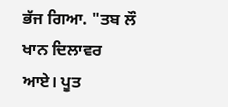ਭੱਜ ਗਿਆ. "ਤਬ ਲੌ ਖਾਨ ਦਿਲਾਵਰ ਆਏ। ਪੂਤ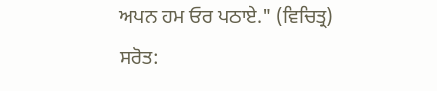ਅਪਨ ਹਮ ਓਰ ਪਠਾਏ." (ਵਿਚਿਤ੍ਰ)
ਸਰੋਤ: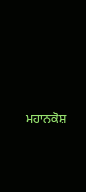ਮਹਾਨਕੋਸ਼